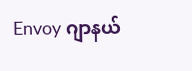Envoy ဂျာနယ်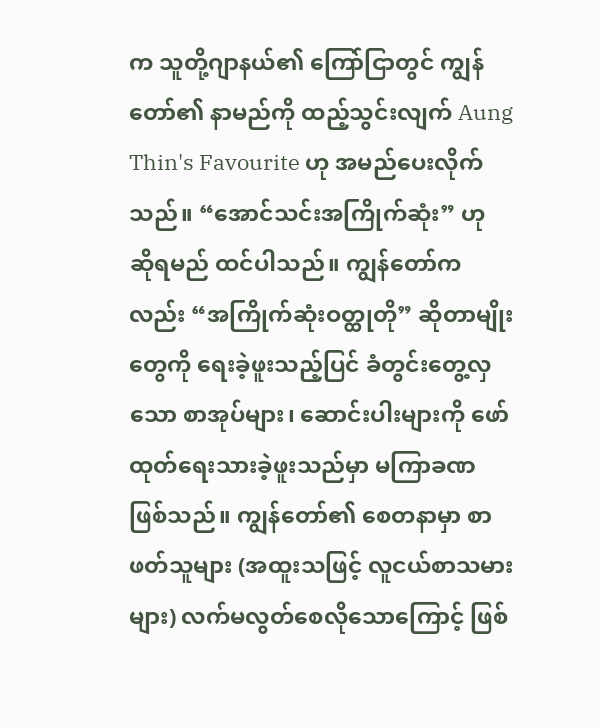က သူတို့ဂျာနယ်၏ ကြော်ငြာတွင် ကျွန်တော်၏ နာမည်ကို ထည့်သွင်းလျက် Aung Thin's Favourite ဟု အမည်ပေးလိုက်သည်။ “အောင်သင်းအကြိုက်ဆုံး” ဟု ဆိုရမည် ထင်ပါသည်။ ကျွန်တော်ကလည်း “အကြိုက်ဆုံးဝတ္ထုတို” ဆိုတာမျိုးတွေကို ရေးခဲ့ဖူးသည့်ပြင် ခံတွင်းတွေ့လှသော စာအုပ်များ၊ ဆောင်းပါးများကို ဖော်ထုတ်ရေးသားခဲ့ဖူးသည်မှာ မကြာခဏ ဖြစ်သည်။ ကျွန်တော်၏ စေတနာမှာ စာဖတ်သူများ (အထူးသဖြင့် လူငယ်စာသမားများ) လက်မလွတ်စေလိုသောကြောင့် ဖြစ်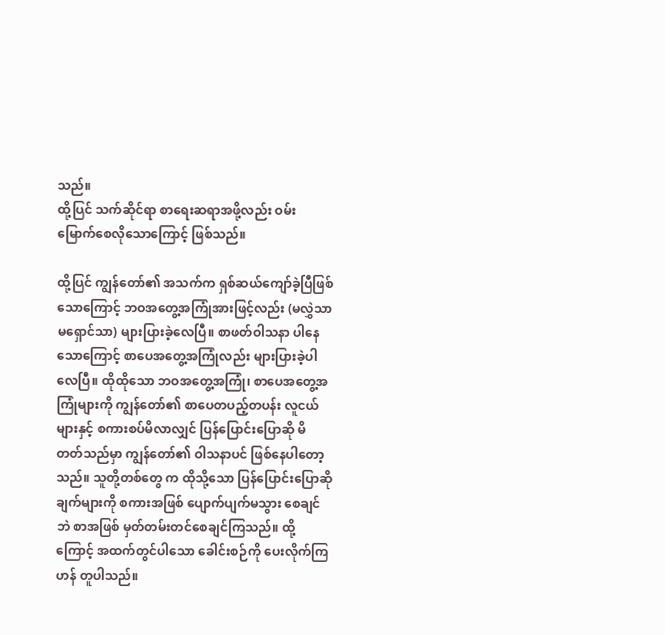သည်။
ထို့ပြင် သက်ဆိုင်ရာ စာရေးဆရာအဖို့လည်း ဝမ်းမြောက်စေလိုသောကြောင့် ဖြစ်သည်။

ထို့ပြင် ကျွန်တော်၏ အသက်က ရှစ်ဆယ်ကျော်ခဲ့ပြီဖြစ်သောကြောင့် ဘဝအတွေ့အကြုံအားဖြင့်လည်း (မလွှဲသာမရှောင်သာ) များပြားခဲ့လေပြီ။ စာဖတ်ဝါသနာ ပါနေသောကြောင့် စာပေအတွေ့အကြုံလည်း များပြားခဲ့ပါ
လေပြီ။ ထိုထိုသော ဘဝအတွေ့အကြုံ၊ စာပေအတွေ့အကြုံများကို ကျွန်တော်၏ စာပေတပည့်တပန်း လူငယ်များနှင့် စကားစပ်မိလာလျှင် ပြန်ပြောင်းပြောဆို မိတတ်သည်မှာ ကျွန်တော်၏ ဝါသနာပင် ဖြစ်နေပါတော့သည်။ သူတို့တစ်တွေ က ထိုသို့သော ပြန်ပြောင်းပြောဆိုချက်များကို စကားအဖြစ် ပျောက်ပျက်မသွား စေချင်ဘဲ စာအဖြစ် မှတ်တမ်းတင်စေချင်ကြသည်။ ထို့ကြောင့် အထက်တွင်ပါသော ခေါင်းစဉ်ကို ပေးလိုက်ကြဟန် တူပါသည်။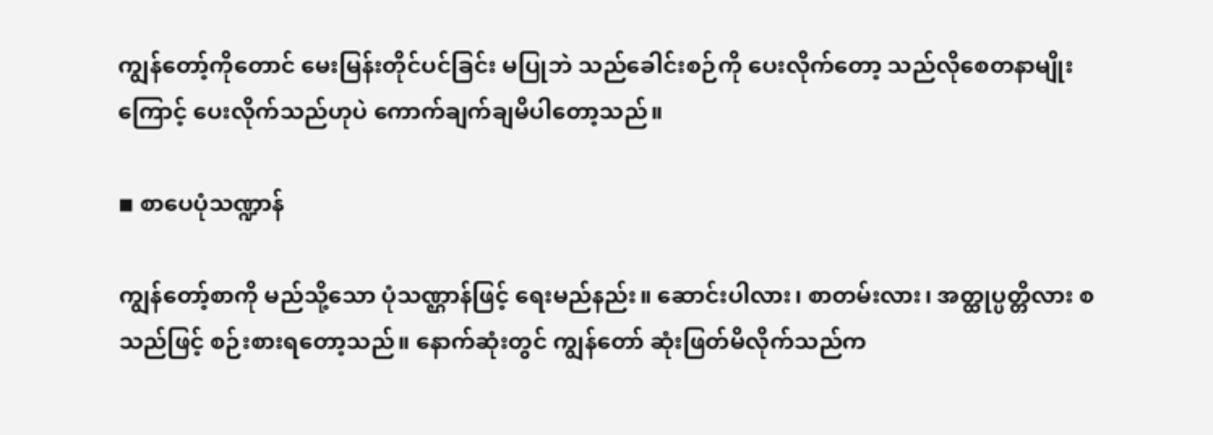ကျွန်တော့်ကိုတောင် မေးမြန်းတိုင်ပင်ခြင်း မပြုဘဲ သည်ခေါင်းစဉ်ကို ပေးလိုက်တော့ သည်လိုစေတနာမျိုးကြောင့် ပေးလိုက်သည်ဟုပဲ ကောက်ချက်ချမိပါတော့သည်။

◾ စာပေပုံသဏ္ဍာန်

ကျွန်တော့်စာကို မည်သို့သော ပုံသဏ္ဌာန်ဖြင့် ရေးမည်နည်း။ ဆောင်းပါလား၊ စာတမ်းလား၊ အတ္ထုပ္ပတ္တိလား စသည်ဖြင့် စဉ်းစားရတော့သည်။ နောက်ဆုံးတွင် ကျွန်တော် ဆုံးဖြတ်မိလိုက်သည်က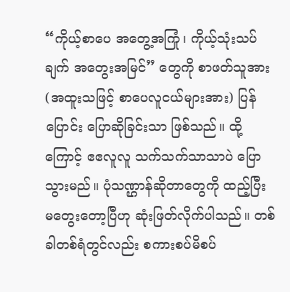“ကိုယ့်စာပေ အတွေ့အကြုံ၊ ကိုယ့်သုံးသပ်ချက် အတွေးအမြင်” တွေကို စာဖတ်သူအား (အထူးသဖြင့် စာပေလူငယ်များအား) ပြန်ပြောင်း ပြောဆိုခြင်းသာ ဖြစ်သည်။ ထို့ကြောင့် ဧဧလူလူ သက်သက်သာသာပဲ ပြောသွားမည်။ ပုံသဏ္ဌာန်ဆိုတာတွေကို ထည့်ပြီး မတွေးတော့ပြီဟု ဆုံးဖြတ်လိုက်ပါသည်။ တစ်ခါတစ်ရံတွင်လည်း စကားစပ်မိစပ်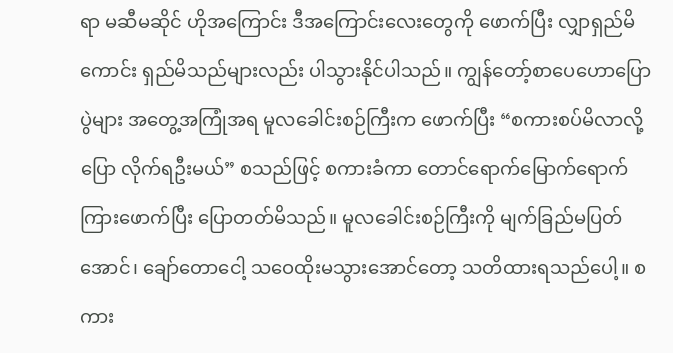ရာ မဆီမဆိုင် ဟိုအကြောင်း ဒီအကြောင်းလေးတွေကို ဖောက်ပြီး လျှာရှည်မိကောင်း ရှည်မိသည်များလည်း ပါသွားနိုင်ပါသည်။ ကျွန်တော့်စာပေဟောပြောပွဲများ အတွေ့အကြုံအရ မူလခေါင်းစဉ်ကြီးက ဖောက်ပြီး “စကားစပ်မိလာလို့ ပြော လိုက်ရဦးမယ်” စသည်ဖြင့် စကားခံကာ တောင်ရောက်မြောက်ရောက် ကြားဖောက်ပြီး ပြောတတ်မိသည်။ မူလခေါင်းစဉ်ကြီးကို မျက်ခြည်မပြတ်အောင်၊ ချော်တောငေါ့ သဝေထိုးမသွားအောင်တော့ သတိထားရသည်ပေါ့။ စကား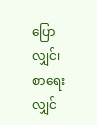ပြောလျှင်၊ စာရေးလျှင်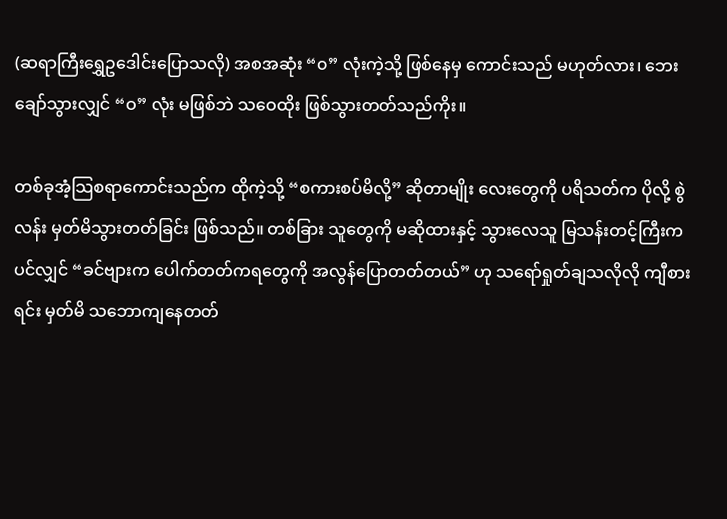(ဆရာကြီးရွှေဥဒေါင်းပြောသလို) အစအဆုံး “၀” လုံးကဲ့သို့ ဖြစ်နေမှ ကောင်းသည် မဟုတ်လား၊ ဘေးချော်သွားလျှင် “ဝ” လုံး မဖြစ်ဘဲ သဝေထိုး ဖြစ်သွားတတ်သည်ကိုး။

တစ်ခုအံ့သြစရာကောင်းသည်က ထိုကဲ့သို့ “စကားစပ်မိလို့” ဆိုတာမျိုး လေးတွေကို ပရိသတ်က ပိုလို့ စွဲလန်း မှတ်မိသွားတတ်ခြင်း ဖြစ်သည်။ တစ်ခြား သူတွေကို မဆိုထားနှင့် သွားလေသူ မြသန်းတင့်ကြီးကပင်လျှင် “ခင်ဗျားက ပေါက်တတ်ကရတွေကို အလွန်ပြောတတ်တယ်” ဟု သရော်ရှုတ်ချသလိုလို ကျီစားရင်း မှတ်မိ သဘောကျနေတတ်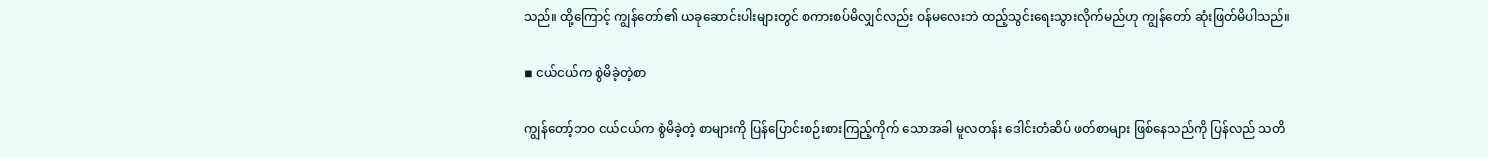သည်။ ထို့ကြောင့် ကျွန်တော်၏ ယခုဆောင်းပါးများတွင် စကားစပ်မိလျှင်လည်း ဝန်မလေးဘဲ ထည့်သွင်းရေးသွားလိုက်မည်ဟု ကျွန်တော် ဆုံးဖြတ်မိပါသည်။

◾ ငယ်ငယ်က စွဲမိခဲ့တဲ့စာ

ကျွန်တော့်ဘဝ ငယ်ငယ်က စွဲမိခဲ့တဲ့ စာများကို ပြန်ပြောင်းစဉ်းစားကြည့်ကိုက် သောအခါ မူလတန်း ဒေါင်းတံဆိပ် ဖတ်စာများ ဖြစ်နေသည်ကို ပြန်လည် သတိ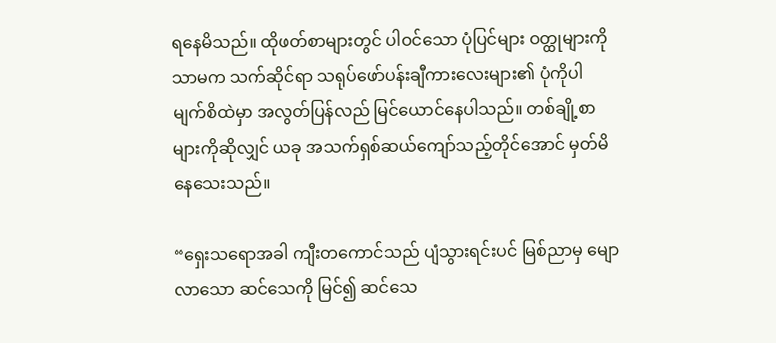ရနေမိသည်။ ထိုဖတ်စာများတွင် ပါဝင်သော ပုံပြင်များ ဝတ္ထုများကိုသာမက သက်ဆိုင်ရာ သရုပ်ဖော်ပန်းချီကားလေးများ၏ ပုံကိုပါ မျက်စိထဲမှာ အလွတ်ပြန်လည် မြင်ယောင်နေပါသည်။ တစ်ချို့စာများကိုဆိုလျှင် ယခု အသက်ရှစ်ဆယ်ကျော်သည့်တိုင်အောင် မှတ်မိနေသေးသည်။

“ရှေးသရောအခါ ကျီးတကောင်သည် ပျံသွားရင်းပင် မြစ်ညာမှ မျောလာသော ဆင်သေကို မြင်၍ ဆင်သေ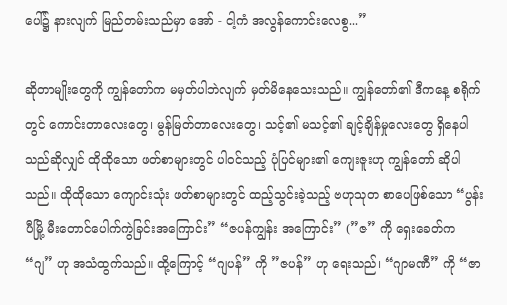ပေါ်၌ နားလျက် မြည်တမ်းသည်မှာ အော် - ငါ့ကံ အလွန်ကောင်းလေစွ...”

ဆိုတာမျိုးတွေကို ကျွန်တော်က မမှတ်ပါဘဲလျက် မှတ်မိနေသေးသည်။ ကျွန်တော်၏ ဒီကနေ့ စရိုက်တွင် ကောင်းတာလေးတွေ၊ မွန်မြတ်တာလေးတွေ၊ သင့်၏ မသင့်၏ ချင့်ချိန်မှုလေးတွေ ရှိနေပါသည်ဆိုလျှင် ထိုထိုသော ဖတ်စာများတွင် ပါဝင်သည့် ပုံပြင်များ၏ ကျေးဇူးဟု ကျွန်တော် ဆိုပါသည်။ ထိုထိုသော ကျောင်းသုံး ဖတ်စာများတွင် ထည့်သွင်းခဲ့သည့် ဗဟုသုတ စာပေဖြစ်သော “ပွန်းပီမြို့ မီးတောင်ပေါက်ကွဲခြင်းအကြောင်း” “ဇပန်ကျွန်း အကြောင်း” (”ဇ” ကို ရှေးခေတ်က “ဂျ” ဟု အသံထွက်သည်။ ထို့ကြောင့် “ဂျပန်” ကို ”ဇပန်” ဟု ရေးသည်၊ “ဂျာမဏီ” ကို “ဇာ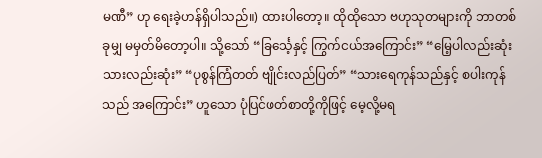မဏီ” ဟု ရေးခဲ့ဟန်ရှိပါသည်။) ထားပါတော့။ ထိုထိုသော ဗဟုသုတများကို ဘာတစ်ခုမျှ မမှတ်မိတော့ပါ။ သို့သော် “ခြင်္သေ့နှင့် ကြွက်ငယ်အကြောင်း” “မြေ့ပါလည်းဆုံး သားလည်းဆုံး” “ပုစွန်ကြံတတ် ဗျိုင်းလည်ပြတ်” “သားရေကုန်သည်နှင့် စပါးကုန်သည် အကြောင်း” ဟူသော ပုံပြင်ဖတ်စာတို့ကိုဖြင့် မေ့လို့မရ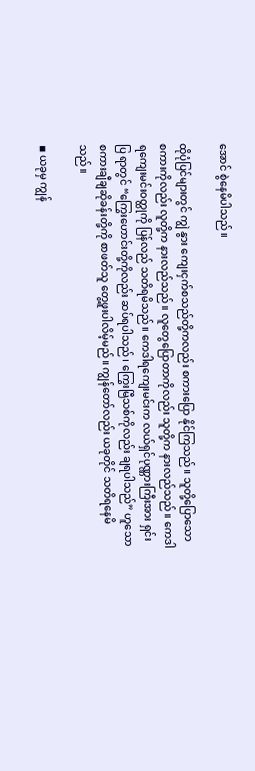အောင် စွဲနေမိပါသည်။

ထိုပုံပြင်များတွင် ကျွဲ နွား ကျေးငှက်စသည်တို့ကလည်း စကားပြော နိုင်ကြသည်။ သူတို့ပြောသော စကားကိုလည်း လူတို့က နားလည်သည်။ လူတွေပြောတာကိုလည်း သူတို့က နားလည်သည်။ ကေဒါရကျေးမင်းဝတ္ထုကို ပြန်လည် သတိရမိသည်။ ကေဒါရကျေးမင်းက လယ်ရှင်ပုဏ္ဏားကြီးအား ရှင်းပြ ရာတွင် “ကြွေးဟောင်းတို့ကိုလည်း ဆပ်ရပါသည်၊ ကြွေးမြီသစ်ကိုလည်း ချရပါသည်” ဟူသော စကားချီချဆိုခန်းတို့ကို စာဖတ်သူ တွေ့ဖူးပါလိမ့်မည်။ ကျွန်တော်လည်း ယခုတိုင် သတိရနေမိသည်။

◾ ယခုမှ ကျွန်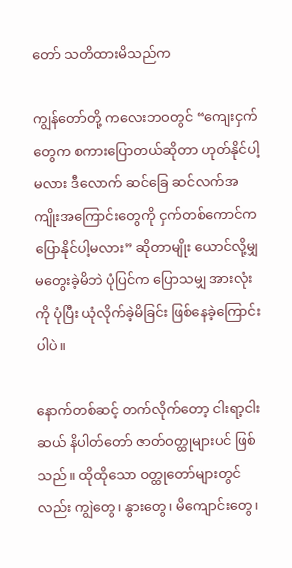တော် သတိထားမိသည်က

ကျွန်တော်တို့ ကလေးဘဝတွင် “ကျေးငှက်တွေက စကားပြောတယ်ဆိုတာ ဟုတ်နိုင်ပါ့မလား ဒီလောက် ဆင်ခြေ ဆင်လက်အကျိုးအကြောင်းတွေကို ငှက်တစ်ကောင်က ပြောနိုင်ပါ့မလား” ဆိုတာမျိုး ယောင်လို့မျှ မတွေးခဲ့မိဘဲ ပုံပြင်က ပြောသမျှ အားလုံးကို ပုံပြီး ယုံလိုက်ခဲ့မိခြင်း ဖြစ်နေခဲ့ကြောင်းပါပဲ။

နောက်တစ်ဆင့် တက်လိုက်တော့ ငါးရာ့ငါးဆယ် နိပါတ်တော် ဇာတ်ဝတ္ထုများပင် ဖြစ်သည်။ ထိုထိုသော ဝတ္ထုတော်များတွင်လည်း ကျွဲတွေ၊ နွားတွေ၊ မိကျောင်းတွေ၊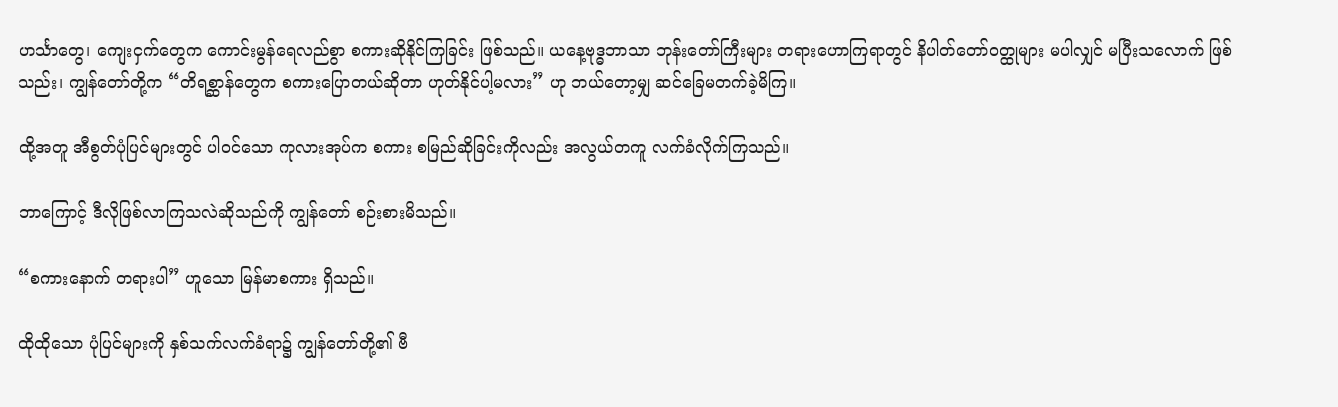ဟင်္သာတွေ၊ ကျေးငှက်တွေက ကောင်းမွန်ရေလည်စွာ စကားဆိုနိုင်ကြခြင်း ဖြစ်သည်။ ယနေ့ဗုဒ္ဓဘာသာ ဘုန်းတော်ကြီးများ တရားဟောကြရာတွင် နိပါတ်တော်ဝတ္ထုများ မပါလျှင် မပြီးသလောက် ဖြစ်သည်း၊ ကျွန်တော်တို့က “တိရစ္ဆာန်တွေက စကားပြောတယ်ဆိုတာ ဟုတ်နိုင်ပါ့မလား” ဟု ဘယ်တော့မျှ ဆင်ခြေမတက်ခဲ့မိကြ။

ထို့အတူ အီစွတ်ပုံပြင်များတွင် ပါဝင်သော ကုလားအုပ်က စကား စမြည်ဆိုခြင်းကိုလည်း အလွယ်တကူ လက်ခံလိုက်ကြသည်။

ဘာကြောင့် ဒီလိုဖြစ်လာကြသလဲဆိုသည်ကို ကျွန်တော် စဉ်းစားမိသည်။

“စကားနောက် တရားပါ” ဟူသော မြန်မာစကား ရှိသည်။

ထိုထိုသော ပုံပြင်များကို နှစ်သက်လက်ခံရာ၌ ကျွန်တော်တို့၏ ဗီ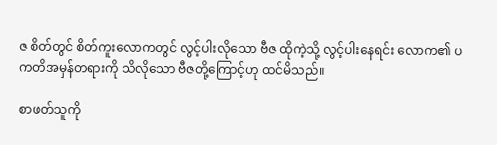ဇ စိတ်တွင် စိတ်ကူးလောကတွင် လွင့်ပါးလိုသော ဗီဇ ထိုကဲ့သို့ လွင့်ပါးနေရင်း လောက၏ ပကတိအမှန်တရားကို သိလိုသော ဗီဇတို့ကြောင့်ဟု ထင်မိသည်။

စာဖတ်သူကို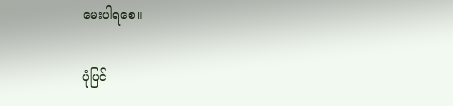မေးပါရစေ။

ပုံပြင်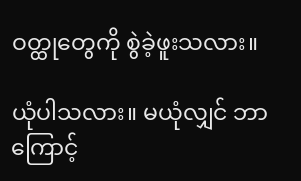ဝတ္ထုတွေကို စွဲခဲ့ဖူးသလား။

ယုံပါသလား။ မယုံလျှင် ဘာကြောင့်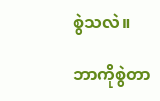စွဲသလဲ။

ဘာကိုစွဲတာ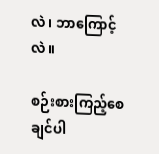လဲ၊ ဘာကြောင့်လဲ။

စဉ်းစားကြည့်စေချင်ပါ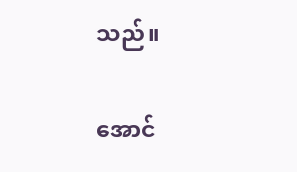သည်။

အောင်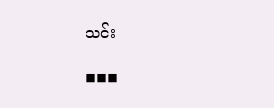သင်း

◾◾◾